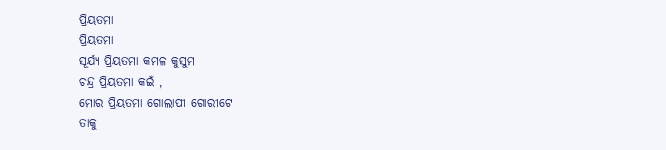ପ୍ରିୟତମା
ପ୍ରିୟତମା
ସୂର୍ଯ୍ୟ ପ୍ରିୟତମା କମଳ କୁସୁମ
ଚନ୍ଦ୍ର ପ୍ରିୟତମା କଇଁ ,
ମୋର ପ୍ରିୟତମା ଗୋଲାପୀ ଗୋରୀଟେ
ତାକୁ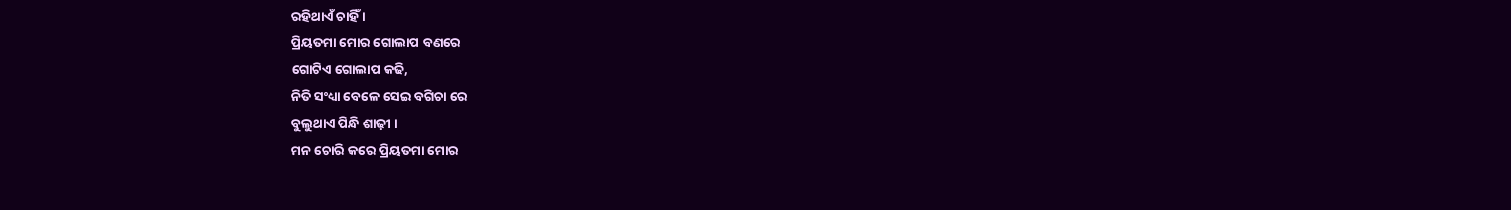ରହିଥାଏଁ ଚାହିଁ ।
ପ୍ରିୟତମା ମୋର ଗୋଲାପ ବଣରେ
ଗୋଟିଏ ଗୋଲାପ କଢି,
ନିତି ସଂଧ୍ୟା ବେଳେ ସେଇ ବଗିଚା ରେ
ବୁଲୁଥାଏ ପିନ୍ଧି ଶାଢ଼ୀ ।
ମନ ଚୋରି କରେ ପ୍ରିୟତମା ମୋର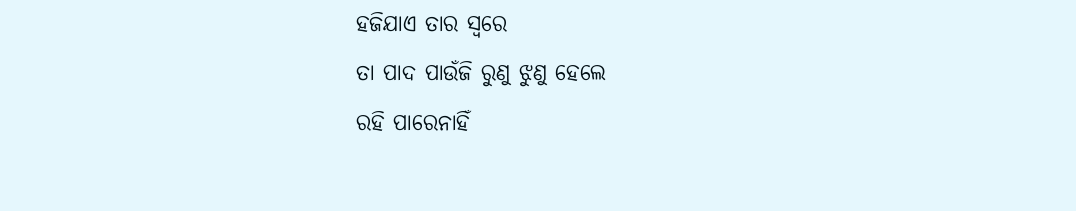ହଜିଯାଏ ତାର ସ୍ଵରେ
ତା ପାଦ ପାଉଁଜି ରୁଣୁ ଝୁଣୁ ହେଲେ
ରହି ପାରେନାହିଁ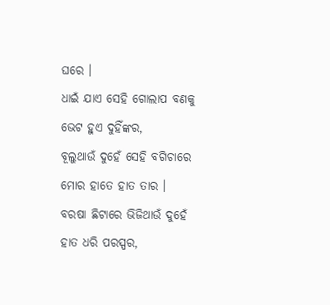ଘରେ ।
ଧାଇଁ ଯାଏ ସେହି ଗୋଲାପ ବଣକୁ
ଭେଟ ହୁଏ ଦୁହିଁଙ୍କର,
ବୂଲୁଥାଉଁ ଦୁହେଁ ସେହି ବଗିଚାରେ
ମୋର ହାତେ ହାତ ତାର ।
ବରଷା ଛିଟାରେ ଭିଜିଥାଉଁ ଦୁହେଁ
ହାତ ଧରି ପରସ୍ପର,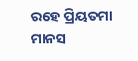ରହେ ପ୍ରିୟତମା ମାନସ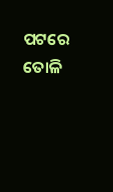ପଟରେ
ତୋଳି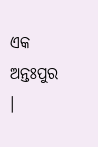ଏକ ଅନ୍ତଃପୁର ।